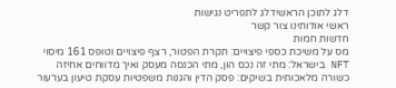דלג לתוכן הראשידלג לתפריט נגישות
ראשי אודותינו צור קשר
חדשות חמות
מס על משיכת כספי פיצויים: תקרת הפטור, רצף פיצויים וטופס 161 מיסוי NFT בישראל: מתי זה נכס הון, מתי הכנסה מעסק ואיך מדווחים אחיזה כשורה מלאכותית בשיקים: פסק הדין והגנות משפטיות עסקת טיעון בערעור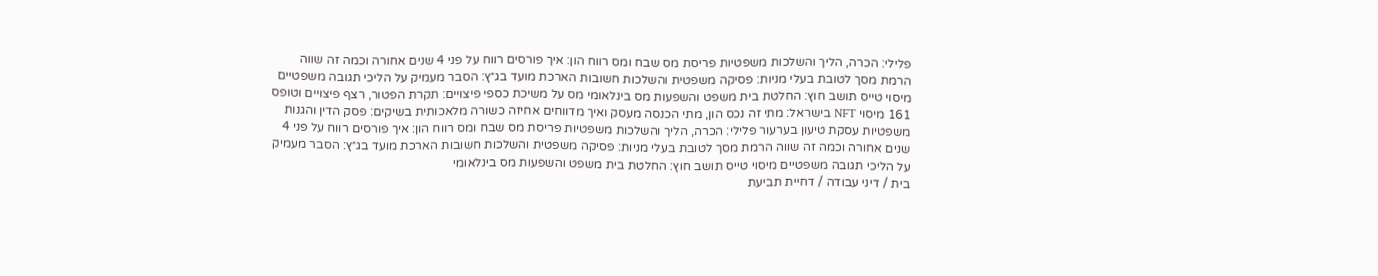פלילי: הכרה, הליך והשלכות משפטיות פריסת מס שבח ומס רווח הון: איך פורסים רווח על פני 4 שנים אחורה וכמה זה שווה הרמת מסך לטובת בעלי מניות: פסיקה משפטית והשלכות חשובות הארכת מועד בג״ץ: הסבר מעמיק על הליכי תגובה משפטיים מיסוי טייס תושב חוץ: החלטת בית משפט והשפעות מס בינלאומי מס על משיכת כספי פיצויים: תקרת הפטור, רצף פיצויים וטופס 161 מיסוי NFT בישראל: מתי זה נכס הון, מתי הכנסה מעסק ואיך מדווחים אחיזה כשורה מלאכותית בשיקים: פסק הדין והגנות משפטיות עסקת טיעון בערעור פלילי: הכרה, הליך והשלכות משפטיות פריסת מס שבח ומס רווח הון: איך פורסים רווח על פני 4 שנים אחורה וכמה זה שווה הרמת מסך לטובת בעלי מניות: פסיקה משפטית והשלכות חשובות הארכת מועד בג״ץ: הסבר מעמיק על הליכי תגובה משפטיים מיסוי טייס תושב חוץ: החלטת בית משפט והשפעות מס בינלאומי
בית / דיני עבודה / דחיית תביעת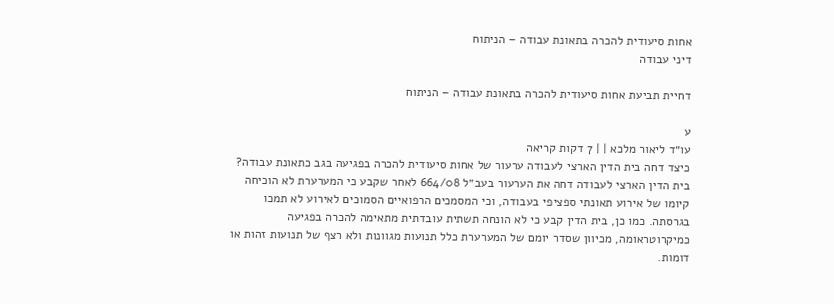אחות סיעודית להכרה בתאונת עבודה – הניתוח
דיני עבודה

דחיית תביעת אחות סיעודית להכרה בתאונת עבודה – הניתוח

ע
עו״ד ליאור מלכא | | 7 דקות קריאה
כיצד דחה בית הדין הארצי לעבודה ערעור של אחות סיעודית להכרה בפגיעה בגב כתאונת עבודה?
בית הדין הארצי לעבודה דחה את הערעור בעב״ל 664/08 לאחר שקבע כי המערערת לא הוכיחה קיומו של אירוע תאונתי ספציפי בעבודה, וכי המסמכים הרפואיים הסמוכים לאירוע לא תמכו בגרסתה. כמו כן, בית הדין קבע כי לא הונחה תשתית עובדתית מתאימה להכרה בפגיעה כמיקרוטראומה, מכיוון שסדר יומם של המערערת כלל תנועות מגוונות ולא רצף של תנועות זהות או דומות.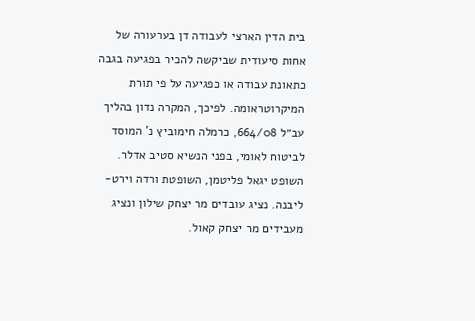בית הדין הארצי לעבודה דן בערעורה של אחות סיעודית שביקשה להכיר בפגיעה בגבה כתאונת עבודה או כפגיעה על פי תורת המיקרוטראומה. לפיכך, המקרה נדון בהליך עב״ל 664/08, כרמלה חימוביץ נ' המוסד לביטוח לאומי, בפני הנשיא סטיב אדלר. השופט יגאל פליטמן, השופטת ורדה וירט-ליבנה. נציג עובדים מר יצחק שילון ונציג מעבידים מר יצחק קאול.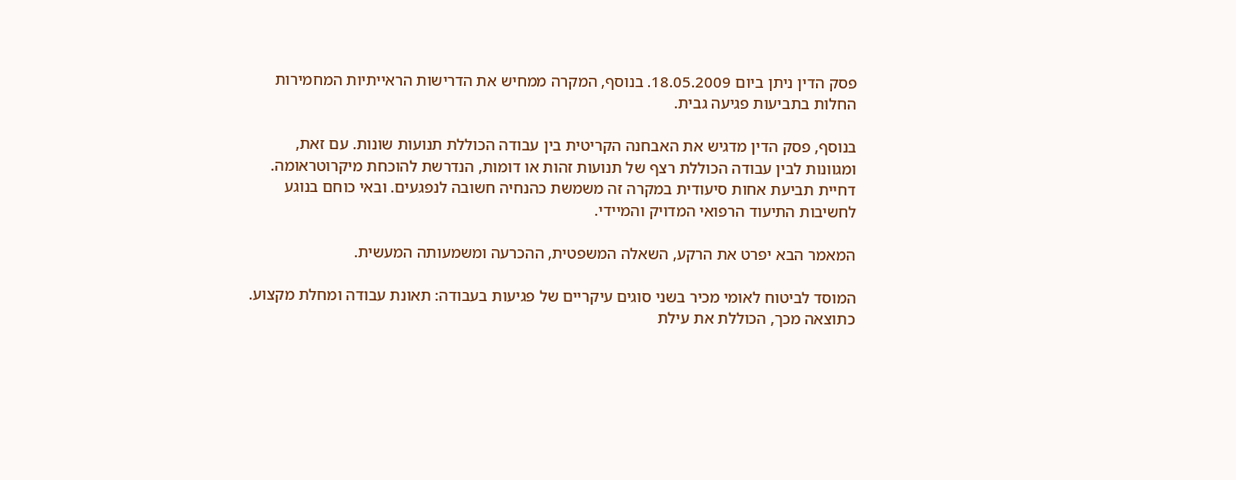פסק הדין ניתן ביום 18.05.2009. בנוסף, המקרה ממחיש את הדרישות הראייתיות המחמירות החלות בתביעות פגיעה גבית.

בנוסף, פסק הדין מדגיש את האבחנה הקריטית בין עבודה הכוללת תנועות שונות. עם זאת, ומגוונות לבין עבודה הכוללת רצף של תנועות זהות או דומות, הנדרשת להוכחת מיקרוטראומה. דחיית תביעת אחות סיעודית במקרה זה משמשת כהנחיה חשובה לנפגעים. ובאי כוחם בנוגע לחשיבות התיעוד הרפואי המדויק והמיידי.

המאמר הבא יפרט את הרקע, השאלה המשפטית, ההכרעה ומשמעותה המעשית.

המוסד לביטוח לאומי מכיר בשני סוגים עיקריים של פגיעות בעבודה: תאונת עבודה ומחלת מקצוע. כתוצאה מכך, הכוללת את עילת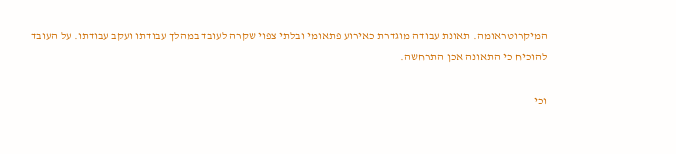המיקרוטראומה. תאונת עבודה מוגדרת כאירוע פתאומי ובלתי צפוי שקרה לעובד במהלך עבודתו ועקב עבודתו. על העובד להוכיח כי התאונה אכן התרחשה.

וכי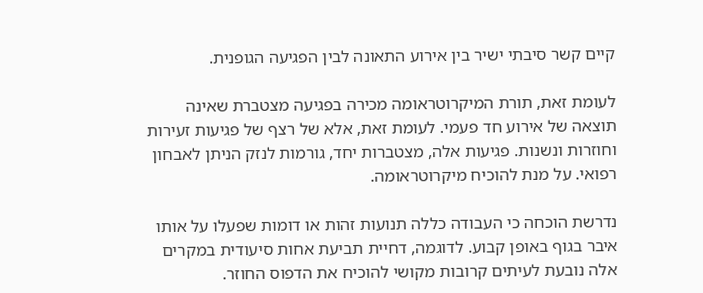קיים קשר סיבתי ישיר בין אירוע התאונה לבין הפגיעה הגופנית.

לעומת זאת, תורת המיקרוטראומה מכירה בפגיעה מצטברת שאינה תוצאה של אירוע חד פעמי. לעומת זאת, אלא של רצף של פגיעות זעירות וחוזרות ונשנות. פגיעות אלה, מצטברות יחד, גורמות לנזק הניתן לאבחון רפואי. על מנת להוכיח מיקרוטראומה.

נדרשת הוכחה כי העבודה כללה תנועות זהות או דומות שפעלו על אותו איבר בגוף באופן קבוע. לדוגמה, דחיית תביעת אחות סיעודית במקרים אלה נובעת לעיתים קרובות מקושי להוכיח את הדפוס החוזר.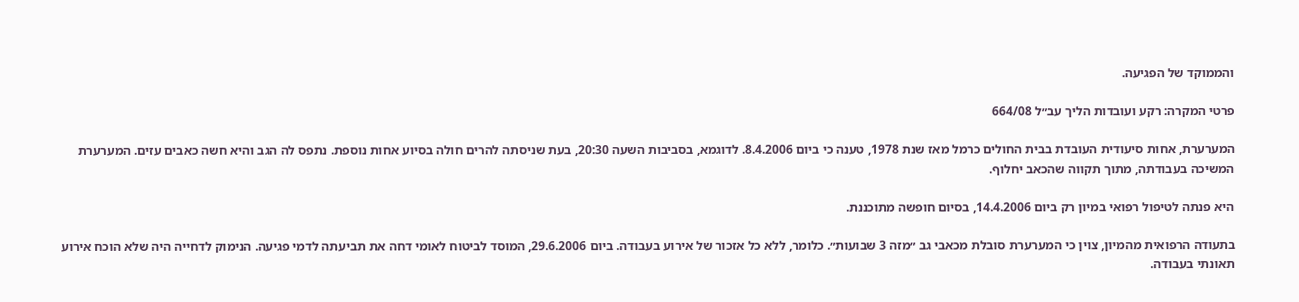והממוקד של הפגיעה.

פרטי המקרה: רקע ועובדות הליך עב״ל 664/08

המערערת, אחות סיעודית העובדת בבית החולים כרמל מאז שנת 1978, טענה כי ביום 8.4.2006. לדוגמא, בסביבות השעה 20:30, בעת שניסתה להרים חולה בסיוע אחות נוספת. נתפס לה הגב והיא חשה כאבים עזים. המערערת המשיכה בעבודתה, מתוך תקווה שהכאב יחלוף.

היא פנתה לטיפול רפואי במיון רק ביום 14.4.2006, בסיום חופשה מתוכננת.

בתעודה הרפואית מהמיון, צוין כי המערערת סובלת מכאבי גב ״מזה 3 שבועות״. כלומר, ללא כל אזכור של אירוע בעבודה. ביום 29.6.2006, המוסד לביטוח לאומי דחה את תביעתה לדמי פגיעה. הנימוק לדחייה היה שלא הוכח אירוע תאונתי בעבודה.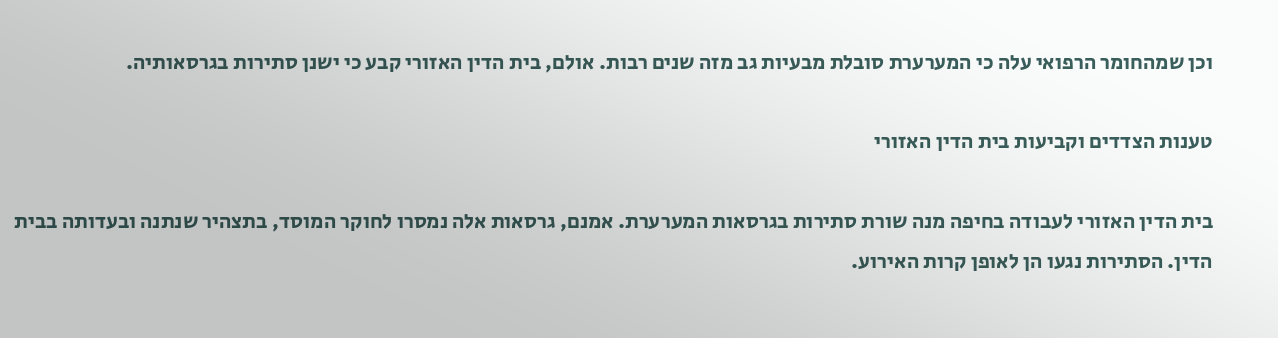וכן שמהחומר הרפואי עלה כי המערערת סובלת מבעיות גב מזה שנים רבות. אולם, בית הדין האזורי קבע כי ישנן סתירות בגרסאותיה.

טענות הצדדים וקביעות בית הדין האזורי

בית הדין האזורי לעבודה בחיפה מנה שורת סתירות בגרסאות המערערת. אמנם, גרסאות אלה נמסרו לחוקר המוסד, בתצהיר שנתנה ובעדותה בבית הדין. הסתירות נגעו הן לאופן קרות האירוע.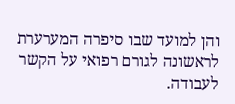והן למועד שבו סיפרה המערערת לראשונה לגורם רפואי על הקשר לעבודה.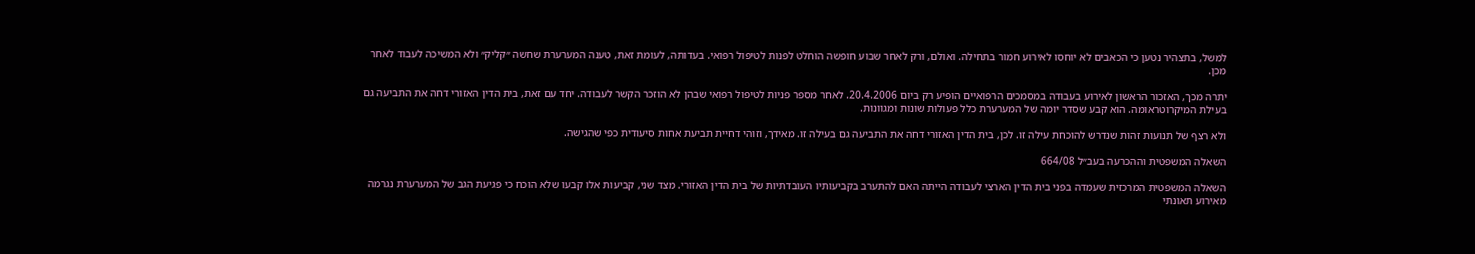למשל, בתצהיר נטען כי הכאבים לא יוחסו לאירוע חמור בתחילה. ואולם, ורק לאחר שבוע חופשה הוחלט לפנות לטיפול רפואי. בעדותה, לעומת זאת, טענה המערערת שחשה ״קליק״ ולא המשיכה לעבוד לאחר מכן.

יתרה מכך, האזכור הראשון לאירוע בעבודה במסמכים הרפואיים הופיע רק ביום 20.4.2006. לאחר מספר פניות לטיפול רפואי שבהן לא הוזכר הקשר לעבודה. יחד עם זאת, בית הדין האזורי דחה את התביעה גם בעילת המיקרוטראומה. הוא קבע שסדר יומה של המערערת כלל פעולות שונות ומגוונות.

ולא רצף של תנועות זהות שנדרש להוכחת עילה זו. לכן, בית הדין האזורי דחה את התביעה גם בעילה זו. מאידך, וזוהי דחיית תביעת אחות סיעודית כפי שהגישה.

השאלה המשפטית וההכרעה בעב״ל 664/08

השאלה המשפטית המרכזית שעמדה בפני בית הדין הארצי לעבודה הייתה האם להתערב בקביעותיו העובדתיות של בית הדין האזורי. מצד שני, קביעות אלו קבעו שלא הוכח כי פגיעת הגב של המערערת נגרמה מאירוע תאונתי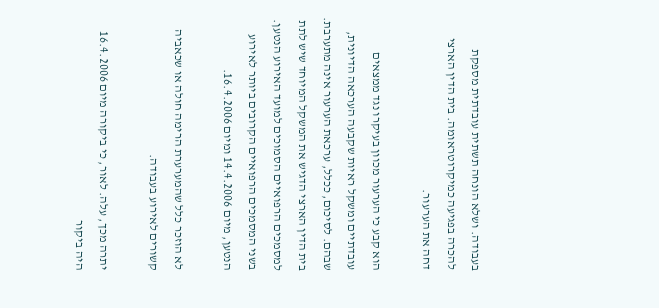בעבודה. ושלא הונחה תשתית עובדתית מספקת להכרה בפגיעה כמיקרוטראומה. בית הדין הארצי דחה את הערעור.

הוא קבע כי הערעור מכוון בעיקרו נגד ממצאים עובדתיים ומשקל ראיות שקבעה הערכאה הדיונית, שבהם. לסיכום, ככלל, ערכאת הערעור אינה מתערבת. בית הדין הארצי הדגיש את המשקל המיוחד שיש לתת למסמכים הרפואיים הסמוכים למועד האירוע הנטען. בשני המסמכים הרפואיים הקרובים ביותר לאירוע הנטען, מיום 14.4.2006 ומיום 16.4.2006.

לא הוזכר כלל שהמערערת הרימה חולה או שכאביה קשורים לאירוע בעבודה.

יתרה מכך, עלה. לאור, כי ביקורה מיום 16.4.2006 היה ביקור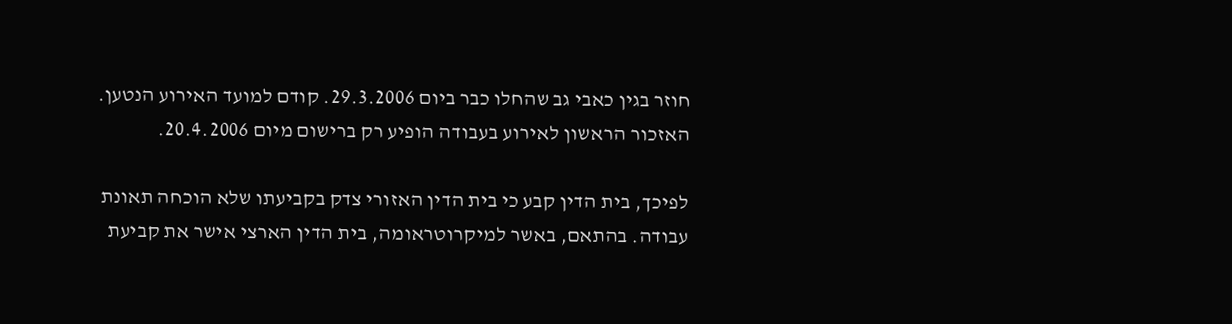חוזר בגין כאבי גב שהחלו כבר ביום 29.3.2006. קודם למועד האירוע הנטען. האזכור הראשון לאירוע בעבודה הופיע רק ברישום מיום 20.4.2006.

לפיכך, בית הדין קבע כי בית הדין האזורי צדק בקביעתו שלא הוכחה תאונת עבודה. בהתאם, באשר למיקרוטראומה, בית הדין הארצי אישר את קביעת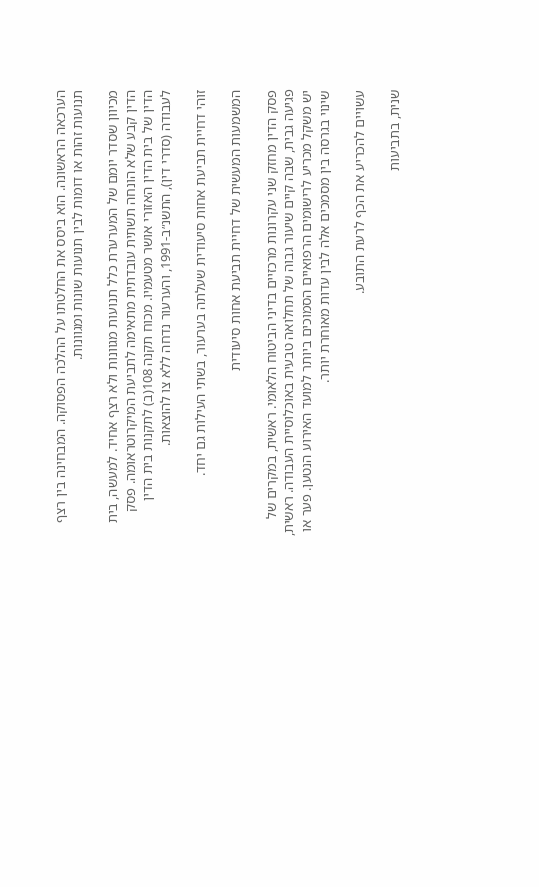הערכאה הראשונה. הוא ביסס את החלטתו על ההלכה הפסוקה. המבחינה בין רצף תנועות זהות או דומות לבין תנועות שונות ומגוונות.

מכיוון שסדר יומם של המערערת כלל תנועות מגוונות ולא רצף אחיד. למעשה, בית הדין קבע שלא הונחה תשתית עובדתית מתאימה לתביעת המיקרוטראומה. פסק הדין של בית הדין האזורי אושר מטעמיו. מכוח תקנה 108(ב) לתקנות בית הדין לעבודה (סדרי דין), התשנ״ב-1991, והערעור נדחה ללא צו להוצאות.

זוהי דחיית תביעת אחות סיעודית שעלתה בערעור, בשתי העילות גם יחד.

המשמעות המעשית של דחיית תביעת אחות סיעודית

פסק הדין מחזק שני עקרונות מרכזיים בדיני הביטוח הלאומי. ראשית, במקרים של פגיעה גבית, שבה קיים שיעור גבוה של תחלואה טבעית באוכלוסיית העבודה. ראשית, יש משקל מכריע לרישומים הרפואיים הסמוכים ביותר למועד האירוע הנטען. פער או שינוי בגרסה בין מסמכים אלה לבין עדות מאוחרת יותר.

עשויים להכריע את הכף לרעת התובע.

שנית, בתביעות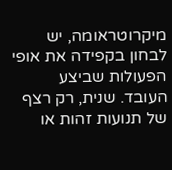מיקרוטראומה, יש לבחון בקפידה את אופי הפעולות שביצע העובד. שנית, רק רצף של תנועות זהות או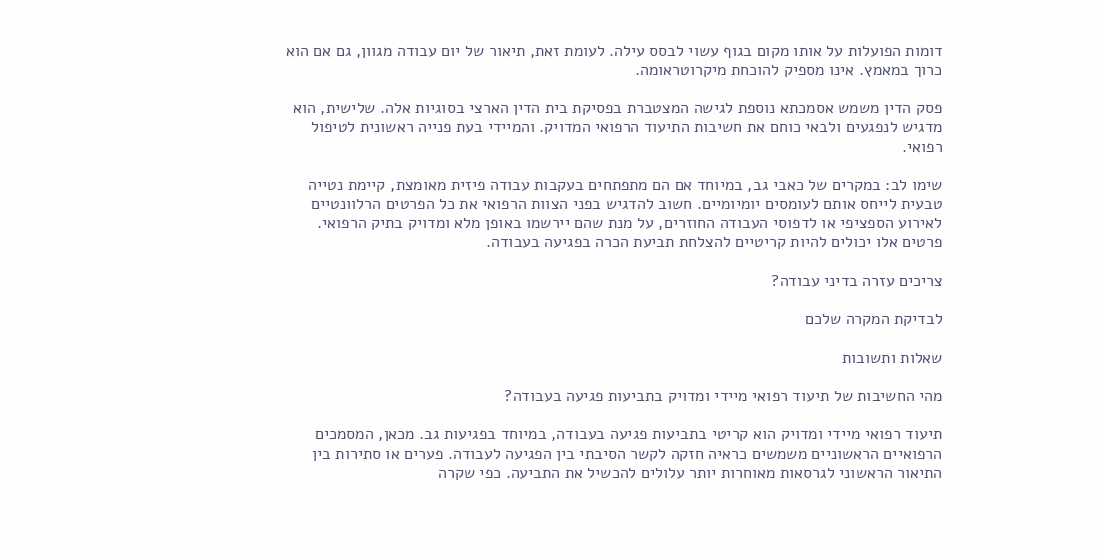דומות הפועלות על אותו מקום בגוף עשוי לבסס עילה. לעומת זאת, תיאור של יום עבודה מגוון, גם אם הוא כרוך במאמץ. אינו מספיק להוכחת מיקרוטראומה.

פסק הדין משמש אסמכתא נוספת לגישה המצטברת בפסיקת בית הדין הארצי בסוגיות אלה. שלישית, הוא מדגיש לנפגעים ולבאי כוחם את חשיבות התיעוד הרפואי המדויק. והמיידי בעת פנייה ראשונית לטיפול רפואי.

שימו לב: במקרים של כאבי גב, במיוחד אם הם מתפתחים בעקבות עבודה פיזית מאומצת, קיימת נטייה טבעית לייחס אותם לעומסים יומיומיים. חשוב להדגיש בפני הצוות הרפואי את כל הפרטים הרלוונטיים לאירוע הספציפי או לדפוסי העבודה החוזרים, על מנת שהם יירשמו באופן מלא ומדויק בתיק הרפואי. פרטים אלו יכולים להיות קריטיים להצלחת תביעת הכרה בפגיעה בעבודה.

צריכים עזרה בדיני עבודה?

לבדיקת המקרה שלכם

שאלות ותשובות

מהי החשיבות של תיעוד רפואי מיידי ומדויק בתביעות פגיעה בעבודה?

תיעוד רפואי מיידי ומדויק הוא קריטי בתביעות פגיעה בעבודה, במיוחד בפגיעות גב. מכאן, המסמכים הרפואיים הראשוניים משמשים כראיה חזקה לקשר הסיבתי בין הפגיעה לעבודה. פערים או סתירות בין התיאור הראשוני לגרסאות מאוחרות יותר עלולים להכשיל את התביעה. כפי שקרה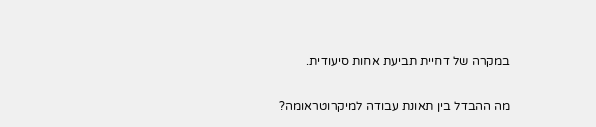במקרה של דחיית תביעת אחות סיעודית.

מה ההבדל בין תאונת עבודה למיקרוטראומה?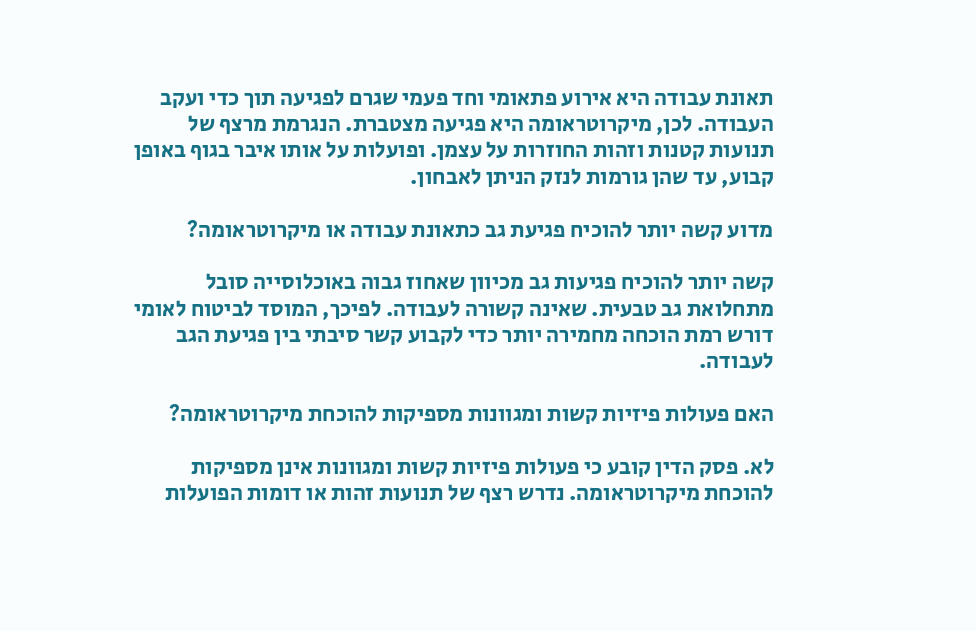תאונת עבודה היא אירוע פתאומי וחד פעמי שגרם לפגיעה תוך כדי ועקב העבודה. לכן, מיקרוטראומה היא פגיעה מצטברת. הנגרמת מרצף של תנועות קטנות וזהות החוזרות על עצמן. ופועלות על אותו איבר בגוף באופן קבוע, עד שהן גורמות לנזק הניתן לאבחון.

מדוע קשה יותר להוכיח פגיעת גב כתאונת עבודה או מיקרוטראומה?

קשה יותר להוכיח פגיעות גב מכיוון שאחוז גבוה באוכלוסייה סובל מתחלואת גב טבעית. שאינה קשורה לעבודה. לפיכך, המוסד לביטוח לאומי דורש רמת הוכחה מחמירה יותר כדי לקבוע קשר סיבתי בין פגיעת הגב לעבודה.

האם פעולות פיזיות קשות ומגוונות מספיקות להוכחת מיקרוטראומה?

לא. פסק הדין קובע כי פעולות פיזיות קשות ומגוונות אינן מספיקות להוכחת מיקרוטראומה. נדרש רצף של תנועות זהות או דומות הפועלות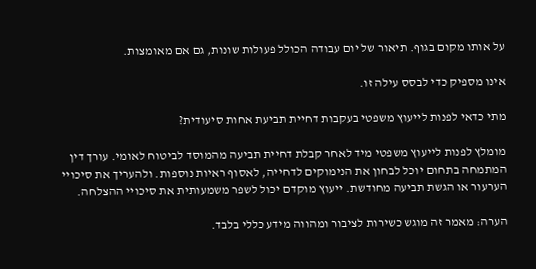על אותו מקום בגוף. תיאור של יום עבודה הכולל פעולות שונות, גם אם מאומצות.

אינו מספיק כדי לבסס עילה זו.

מתי כדאי לפנות לייעוץ משפטי בעקבות דחיית תביעת אחות סיעודית?

מומלץ לפנות לייעוץ משפטי מיד לאחר קבלת דחיית תביעה מהמוסד לביטוח לאומי. עורך דין המתמחה בתחום יוכל לבחון את הנימוקים לדחייה, לאסוף ראיות נוספות. ולהעריך את סיכויי הערעור או הגשת תביעה מחודשת. ייעוץ מוקדם יכול לשפר משמעותית את סיכויי ההצלחה.

הערה: מאמר זה מוגש כשירות לציבור ומהווה מידע כללי בלבד.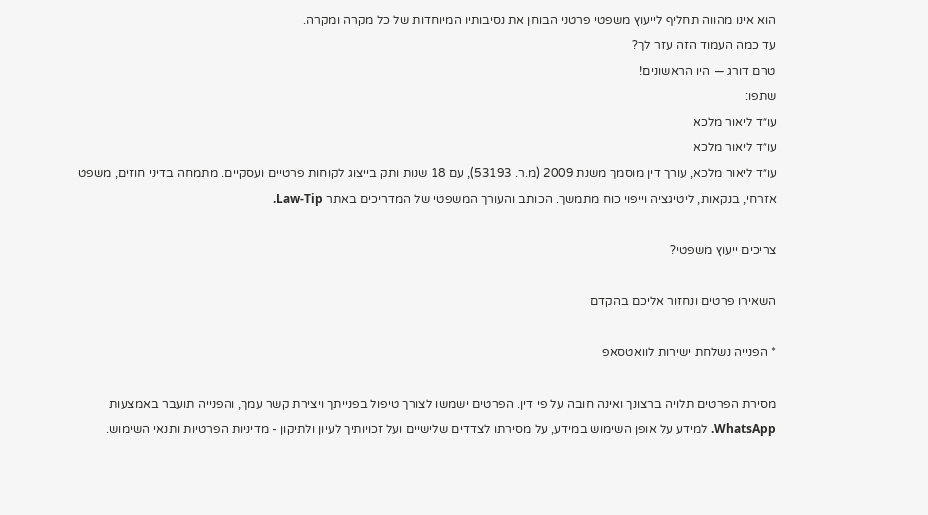הוא אינו מהווה תחליף לייעוץ משפטי פרטני הבוחן את נסיבותיו המיוחדות של כל מקרה ומקרה.
עד כמה העמוד הזה עזר לך?
טרם דורג — היו הראשונים!
שתפו:
עו״ד ליאור מלכא
עו״ד ליאור מלכא
עו״ד ליאור מלכא, עורך דין מוסמך משנת 2009 (מ.ר. 53193), עם 18 שנות ותק בייצוג לקוחות פרטיים ועסקיים. מתמחה בדיני חוזים, משפט אזרחי, בנקאות, ליטיגציה וייפוי כוח מתמשך. הכותב והעורך המשפטי של המדריכים באתר Law-Tip.

צריכים ייעוץ משפטי?

השאירו פרטים ונחזור אליכם בהקדם

* הפנייה נשלחת ישירות לוואטסאפ

מסירת הפרטים תלויה ברצונך ואינה חובה על פי דין. הפרטים ישמשו לצורך טיפול בפנייתך ויצירת קשר עמך, והפנייה תועבר באמצעות WhatsApp. למידע על אופן השימוש במידע, על מסירתו לצדדים שלישיים ועל זכויותיך לעיון ולתיקון - מדיניות הפרטיות ותנאי השימוש.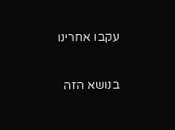עקבו אחרינו

בנושא הזה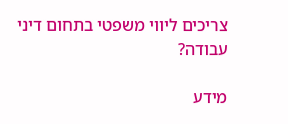צריכים ליווי משפטי בתחום דיני עבודה?

מידע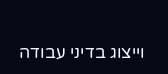וייצוג בדיני עבודה